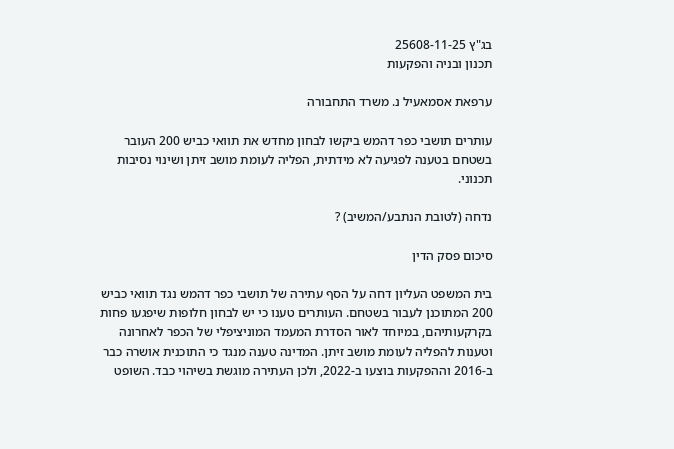בג"ץ 25608-11-25
תכנון ובניה והפקעות

ערפאת אסמאעיל נ. משרד התחבורה

עותרים תושבי כפר דהמש ביקשו לבחון מחדש את תוואי כביש 200 העובר בשטחם בטענה לפגיעה לא מידתית, הפליה לעומת מושב זיתן ושינוי נסיבות תכנוני.

נדחה (לטובת הנתבע/המשיב) ?

סיכום פסק הדין

בית המשפט העליון דחה על הסף עתירה של תושבי כפר דהמש נגד תוואי כביש 200 המתוכנן לעבור בשטחם. העותרים טענו כי יש לבחון חלופות שיפגעו פחות בקרקעותיהם, במיוחד לאור הסדרת המעמד המוניציפלי של הכפר לאחרונה וטענות להפליה לעומת מושב זיתן. המדינה טענה מנגד כי התוכנית אושרה כבר ב-2016 וההפקעות בוצעו ב-2022, ולכן העתירה מוגשת בשיהוי כבד. השופט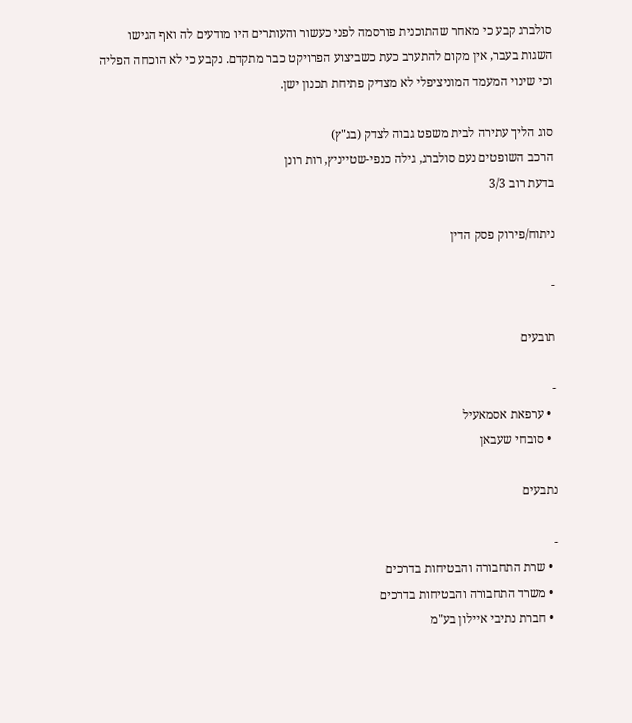סולברג קבע כי מאחר שהתוכנית פורסמה לפני כעשור והעותרים היו מודעים לה ואף הגישו השגות בעבר, אין מקום להתערב כעת כשביצוע הפרויקט כבר מתקדם. נקבע כי לא הוכחה הפליה וכי שינוי המעמד המוניציפלי לא מצדיק פתיחת תכנון ישן.

סוג הליך עתירה לבית משפט גבוה לצדק (בג"ץ)
הרכב השופטים נעם סולברג, גילה כנפי-שטייניץ, רות רונן
בדעת רוב 3/3

ניתוח/פירוק פסק הדין

-

תובעים

-
  • ערפאת אסמאעיל
  • סובחי שעבאן

נתבעים

-
  • שרת התחבורה והבטיחות בדרכים
  • משרד התחבורה והבטיחות בדרכים
  • חברת נתיבי איילון בע"מ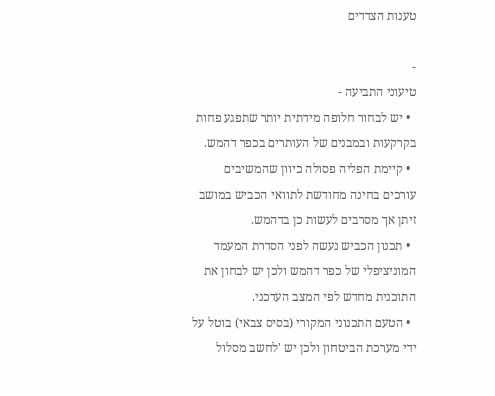טענות הצדדים

-
טיעוני התביעה -
  • יש לבחור חלופה מידתית יותר שתפגע פחות בקרקעות ובמבנים של העותרים בכפר דהמש.
  • קיימת הפליה פסולה כיוון שהמשיבים עורכים בחינה מחודשת לתוואי הכביש במושב זיתן אך מסרבים לעשות כן בדהמש.
  • תכנון הכביש נעשה לפני הסדרת המעמד המוניציפלי של כפר דהמש ולכן יש לבחון את התוכנית מחדש לפי המצב העדכני.
  • הטעם התכנוני המקורי (בסיס צבאי) בוטל על ידי מערכת הביטחון ולכן יש 'לחשב מסלול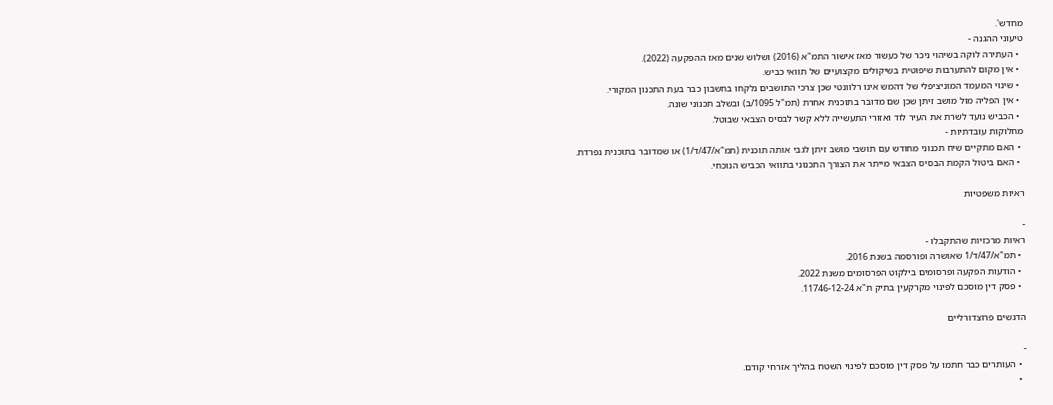מחדש'.
טיעוני ההגנה -
  • העתירה לוקה בשיהוי ניכר של כעשור מאז אישור התמ"א (2016) ושלוש שנים מאז ההפקעה (2022).
  • אין מקום להתערבות שיפוטית בשיקולים מקצועיים של תוואי כביש.
  • שינוי המעמד המוניציפלי של דהמש אינו רלוונטי שכן צרכי התושבים נלקחו בחשבון כבר בעת התכנון המקורי.
  • אין הפליה מול מושב זיתן שכן שם מדובר בתוכנית אחרת (תמ"ל 1095/ב) ובשלב תכנוני שונה.
  • הכביש נועד לשרת את העיר לוד ואזורי התעשייה ללא קשר לבסיס הצבאי שבוטל.
מחלוקות עובדתיות -
  • האם מתקיים שיח תכנוני מחודש עם תושבי מושב זיתן לגבי אותה תוכנית (תמ"א/47/ד/1) או שמדובר בתוכנית נפרדת.
  • האם ביטול הקמת הבסיס הצבאי מייתר את הצורך התכנוני בתוואי הכביש הנוכחי.

ראיות משפטיות

-
ראיות מרכזיות שהתקבלו -
  • תמ"א/47/ד/1 שאושרה ופורסמה בשנת 2016.
  • הודעות הפקעה ופרסומים בילקוט הפרסומים משנת 2022.
  • פסק דין מוסכם לפינוי מקרקעין בתיק ת"א 11746-12-24.

הדגשים פרוצדורליים

-
  • העותרים כבר חתמו על פסק דין מוסכם לפינוי השטח בהליך אזרחי קודם.
  •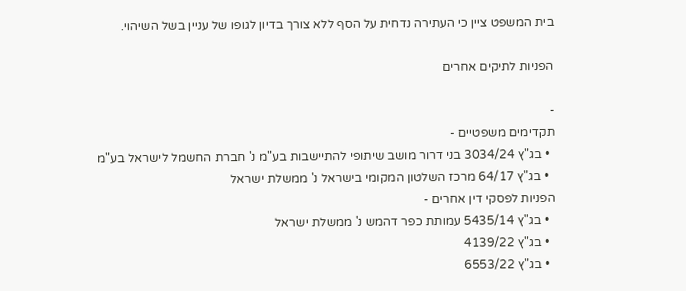בית המשפט ציין כי העתירה נדחית על הסף ללא צורך בדיון לגופו של עניין בשל השיהוי.

הפניות לתיקים אחרים

-
תקדימים משפטיים -
  • בג"ץ 3034/24 בני דרור מושב שיתופי להתיישבות בע"מ נ' חברת החשמל לישראל בע"מ
  • בג"ץ 64/17 מרכז השלטון המקומי בישראל נ' ממשלת ישראל
הפניות לפסקי דין אחרים -
  • בג"ץ 5435/14 עמותת כפר דהמש נ' ממשלת ישראל
  • בג"ץ 4139/22
  • בג"ץ 6553/22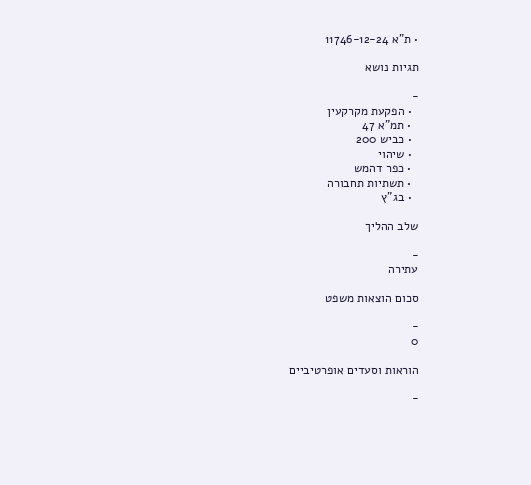• ת"א 11746-12-24

תגיות נושא

-
  • הפקעת מקרקעין
  • תמ"א 47
  • כביש 200
  • שיהוי
  • כפר דהמש
  • תשתיות תחבורה
  • בג"ץ

שלב ההליך

-
עתירה

סכום הוצאות משפט

-
0

הוראות וסעדים אופרטיביים

-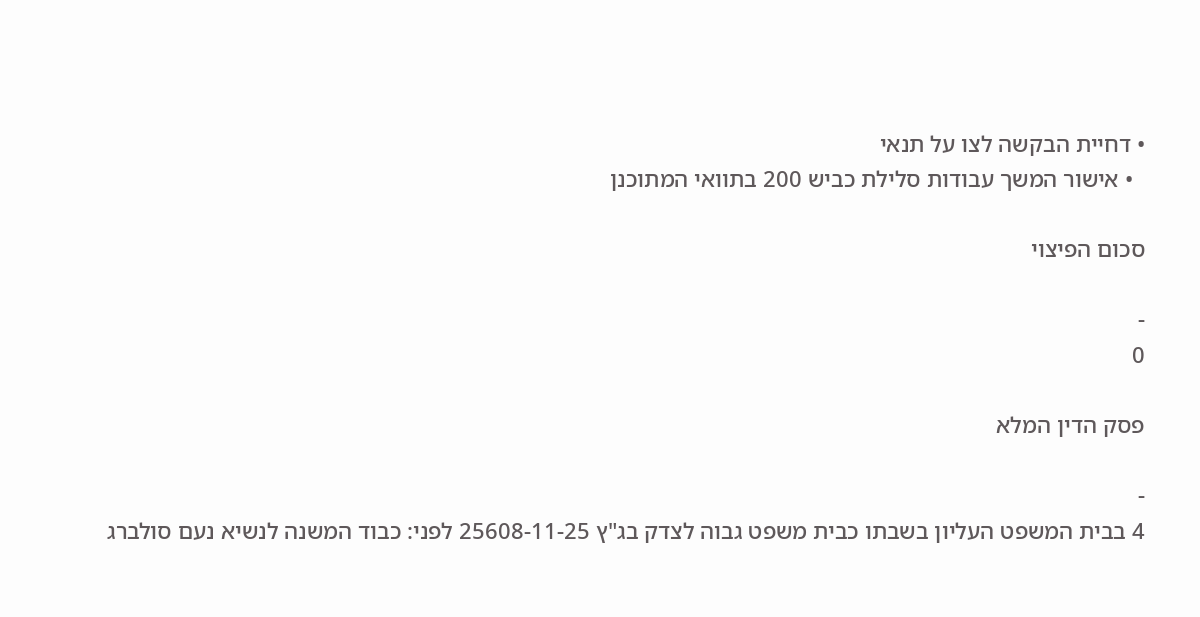• דחיית הבקשה לצו על תנאי
  • אישור המשך עבודות סלילת כביש 200 בתוואי המתוכנן

סכום הפיצוי

-
0

פסק הדין המלא

-
4 בבית המשפט העליון בשבתו כבית משפט גבוה לצדק בג"ץ 25608-11-25 לפני: כבוד המשנה לנשיא נעם סולברג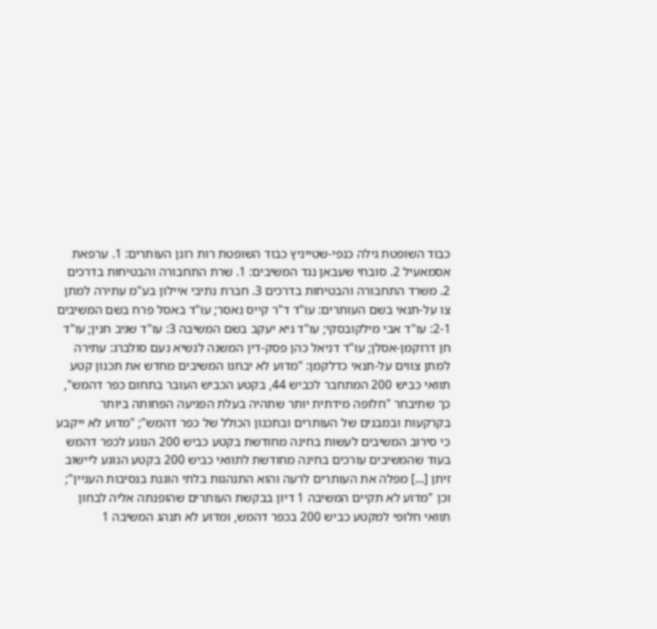כבוד השופטת גילה כנפי-שטייניץ כבוד השופטת רות רונן העותרים: 1. ערפאת אסמאעיל 2. סובחי שעבאן נגד המשיבים: 1. שרת התחבורה והבטיחות בדרכים 2. משרד התחבורה והבטיחות בדרכים 3. חברת נתיבי איילון בע"מ עתירה למתן צו על-תנאי בשם העותרים: עו"ד ד"ר קייס נאסר; עו"ד באסל פרח בשם המשיבים 2-1: עו"ד אבי מילקובסקי; עו"ד גיא יעקב בשם המשיבה 3: עו"ד שגיב חנין; עו"ד חן דרוקמן-אסלן; עו"ד דניאל כהן פסק-דין המשנה לנשיא נעם סולברג: עתירה למתן צווים על-תנאי כדלקמן: "מדוע לא יבחנו המשיבים מחדש את תכנון קטע תוואי כביש 200 המתחבר לכביש 44, בקטע הכביש העובר בתחום כפר דהמש", כך שתיבחר "חלופה מידתית יותר שתהיה בעלת הפגיעה הפחותה ביותר בקרקעות ובמבנים של העותרים ובתכנון הכולל של כפר דהמש"; "מדוע לא ייקבע כי סירוב המשיבים לעשות בחינה מחודשת בקטע כביש 200 הנוגע לכפר דהמש בעוד שהמשיבים עורכים בחינה מחודשת לתוואי כביש 200 בקטע הנוגע ליישוב זיתן [...] מפלה את העותרים לרעה והוא התנהגות בלתי הוגנת בנסיבות העניין"; וכן "מדוע לא תקיים המשיבה 1 דיון בבקשת העותרים שהופנתה אליה לבחון תוואי חלופי למקטע כביש 200 בכפר דהמש, ומדוע לא תנהג המשיבה 1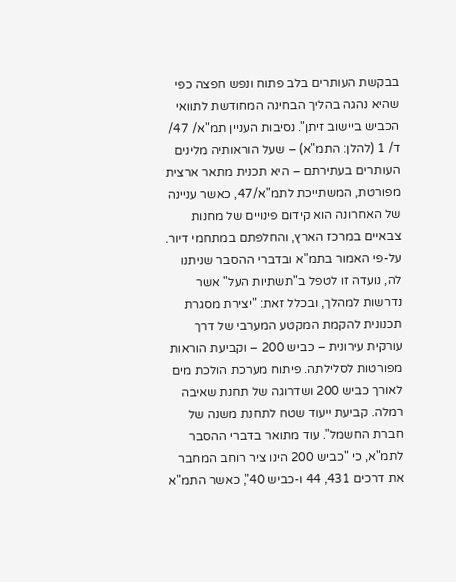בבקשת העותרים בלב פתוח ונפש חפצה כפי שהיא נהגה בהליך הבחינה המחודשת לתוואי הכביש ביישוב זיתן". נסיבות העניין תמ"א/ 47/ ד/ 1 (להלן: התמ"א) – שעל הוראותיה מלינים העותרים בעתירתם – היא תכנית מתאר ארצית מפורטת, המשתייכת לתמ"א/47, כאשר עניינה של האחרונה הוא קידום פינויים של מחנות צבאיים במרכז הארץ, והחלפתם במתחמי דיור. על-פי האמור בתמ"א ובדברי ההסבר שניתנו לה, נועדה זו לטפל ב"תשתיות העל" אשר נדרשות למהלך, ובכלל זאת: "יצירת מסגרת תכנונית להקמת המקטע המערבי של דרך עורקית עירונית – כביש 200 – וקביעת הוראות מפורטות לסלילתה. פיתוח מערכת הולכת מים לאורך כביש 200 ושדרוגה של תחנת שאיבה רמלה. קביעת ייעוד שטח לתחנת משנה של חברת החשמל". עוד מתואר בדברי ההסבר לתמ"א, כי "כביש 200 הינו ציר רוחב המחבר את דרכים 431, 44 ו-כביש 40", כאשר התמ"א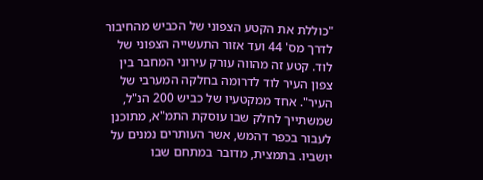"כוללת את הקטע הצפוני של הכביש מהחיבור לדרך מס' 44 ועד אזור התעשייה הצפוני של לוד. קטע זה מהווה עורק עירוני המחבר בין צפון העיר לוד לדרומה בחלקה המערבי של העיר". אחד ממקטעיו של כביש 200 הנ"ל, שמשתייך לחלק שבו עוסקת התמ"א, מתוכנן לעבור בכפר דהמש, אשר העותרים נמנים על יושביו. בתמצית, מדובר במתחם שבו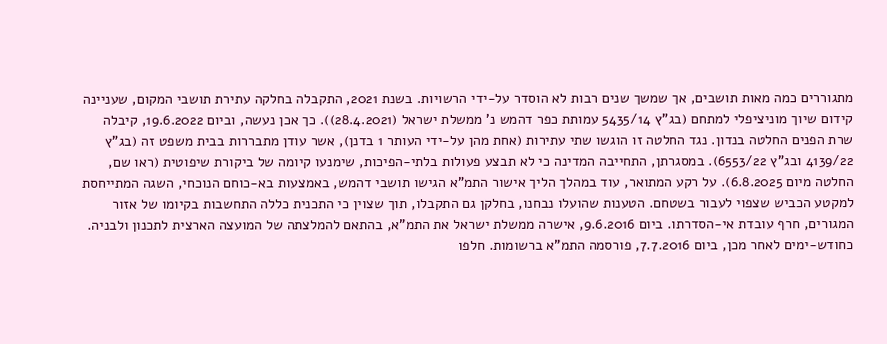מתגוררים כמה מאות תושבים, אך שמשך שנים רבות לא הוסדר על-ידי הרשויות. בשנת 2021, התקבלה בחלקה עתירת תושבי המקום, שעניינה קידום שיוך מוניציפלי למתחם (בג"ץ 5435/14 עמותת כפר דהמש נ' ממשלת ישראל (28.4.2021)). כך אכן נעשה, וביום 19.6.2022, קיבלה שרת הפנים החלטה בנדון. נגד החלטה זו הוגשו שתי עתירות (אחת מהן על-ידי העותר 1 בדנן), אשר עודן מתבררות בבית משפט זה (בג"ץ 4139/22 ובג"ץ 6553/22). במסגרתן, התחייבה המדינה כי לא תבצע פעולות בלתי-הפיכות, שימנעו קיומה של ביקורת שיפוטית (ראו שם, החלטה מיום 6.8.2025). על רקע המתואר, עוד במהלך הליך אישור התמ"א הגישו תושבי דהמש, באמצעות בא-כוחם הנוכחי, השגה המתייחסת למקטע הכביש שצפוי לעבור בשטחם. הטענות שהועלו נבחנו, בחלקן גם התקבלו, תוך שצוין כי התכנית כללה התחשבות בקיומו של אזור המגורים, חרף עובדת אי-הסדרתו. ביום 9.6.2016, אישרה ממשלת ישראל את התמ"א, בהתאם להמלצתה של המועצה הארצית לתכנון ולבניה. כחודש-ימים לאחר מכן, ביום 7.7.2016, פורסמה התמ"א ברשומות. חלפו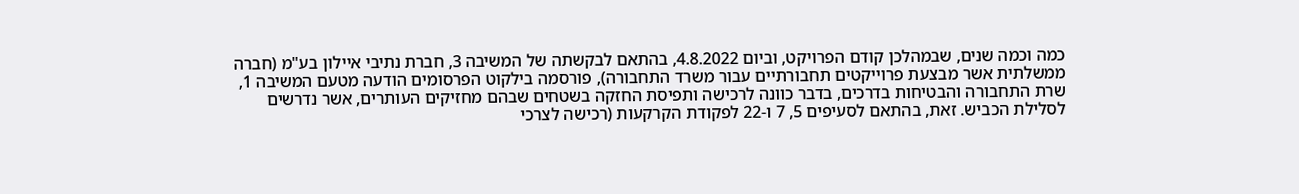כמה וכמה שנים, שבמהלכן קודם הפרויקט, וביום 4.8.2022, בהתאם לבקשתה של המשיבה 3, חברת נתיבי איילון בע"מ (חברה ממשלתית אשר מבצעת פרוייקטים תחבורתיים עבור משרד התחבורה), פורסמה בילקוט הפרסומים הודעה מטעם המשיבה 1, שרת התחבורה והבטיחות בדרכים, בדבר כוונה לרכישה ותפיסת החזקה בשטחים שבהם מחזיקים העותרים, אשר נדרשים לסלילת הכביש. זאת, בהתאם לסעיפים 5, 7 ו-22 לפקודת הקרקעות (רכישה לצרכי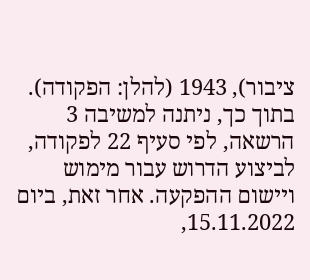ציבור), 1943 (להלן: הפקודה). בתוך כך, ניתנה למשיבה 3 הרשאה, לפי סעיף 22 לפקודה, לביצוע הדרוש עבור מימוש ויישום ההפקעה. אחר זאת, ביום 15.11.2022,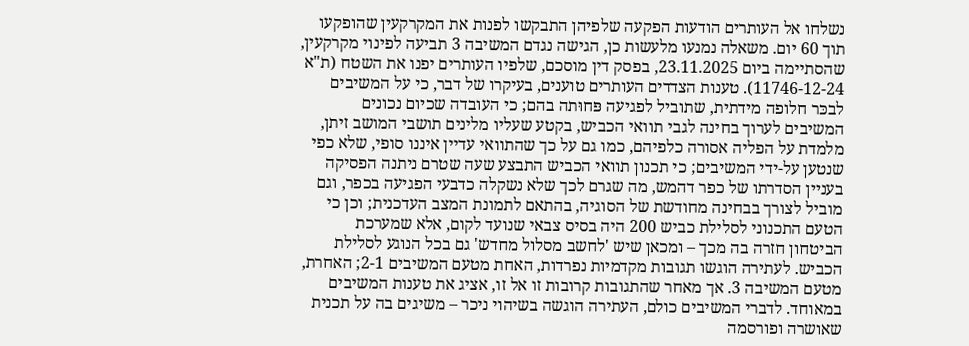נשלחו אל העותרים הודעות הפקעה שלפיהן התבקשו לפנות את המקרקעין שהופקעו תוך 60 יום. משאלה נמנעו מלעשות כן, הגישה נגדם המשיבה 3 תביעה לפינוי מקרקעין, שהסתיימה ביום 23.11.2025, בפסק דין מוסכם, שלפיו העותרים יפנו את השטח (ת"א 11746-12-24). טענות הצדדים העותרים טוענים, בעיקרו של דבר, כי על המשיבים לבכּר חלופה מידתית, שתוביל לפגיעה פּחוּתה בהם; כי העובדה שכיום נכונים המשיבים לערוך בחינה לגבי תוואי הכביש, בקטע שעליו מלינים תושבי המושב זיתן, מלמדת על הפליה אסורה כלפיהם, כמו גם על כך שהתוואי עדיין איננו סופי, שלא כפי שנטען על-ידי המשיבים; כי תכנון תוואי הכביש התבצע שעה שטרם ניתנה הפסיקה בעניין הסדרתו של כפר דהמש, מה שגרם לכך שלא נשקלה כדבעי הפגיעה בכפר, וגם מוביל לצורך בבחינה מחודשת של הסוגיה, בהתאם לתמונת המצב העדכנית; וכן כי הטעם התכנוני לסלילת כביש 200 היה בסיס צבאי שנועד לקום, אלא שמערכת הביטחון חזרה בה מכך – ומכאן שיש 'לחשב מסלול מחדש' גם בכל הנוגע לסלילת הכביש. לעתירה הוגשו תגובות מקדמיות נפרדות, האחת מטעם המשיבים 2-1; האחרת, מטעם המשיבה 3. אך מאחר שהתגובות קרובות זו אל זו, אציג את טענות המשיבים במאוחד. לדברי המשיבים כולם, העתירה הוגשה בשיהוי ניכר – משיגים בה על תכנית שאושרה ופורסמה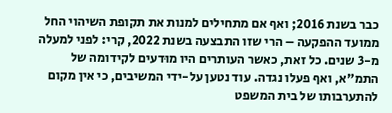כבר בשנת 2016; ואף אם מתחילים למנות את תקופת השיהוי החל ממועד ההפקעה – הרי שזו התבצעה בשנת 2022, קרי: לפני למעלה מ-3 שנים. כל זאת, כאשר העותרים היו מוּדעים לקידומה של התמ"א, ואף פעלו נגדה. עוד נטען על-ידי המשיבים, כי אין מקום להתערבותו של בית המשפט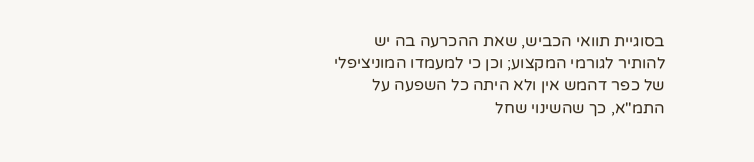בסוגיית תוואי הכביש, שאת ההכרעה בה יש להותיר לגורמי המקצוע; וכן כי למעמדו המוניציפלי של כפר דהמש אין ולא היתה כל השפעה על התמ"א, כך שהשינוי שחל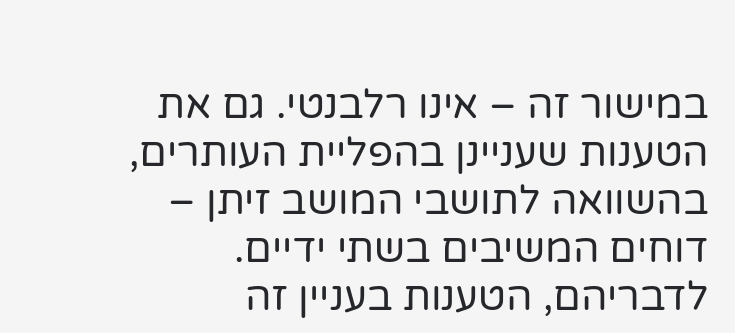במישור זה – אינו רלבנטי. גם את הטענות שעניינן בהפליית העותרים, בהשוואה לתושבי המושב זיתן – דוחים המשיבים בשתי ידיים. לדבריהם, הטענות בעניין זה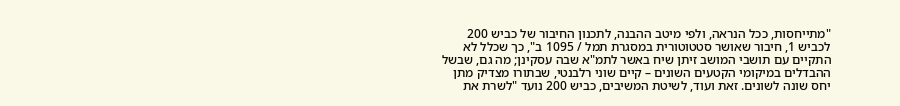"מתייחסות, ככל הנראה, ולפי מיטב ההבנה, לתכנון החיבור של כביש 200 לכביש 1, חיבור שאושר סטטוטורית במסגרת תמל / 1095 ב", כך שכלל לא התקיים עם תושבי המושב זיתן שיח באשר לתמ"א שבה עסקינן; מה גם, שבשל ההבדלים במיקומי הקטעים השונים – קיים שוני רלבנטי, שבתורו מצדיק מתן יחס שונה לשונים. זאת ועוד, לשיטת המשיבים, כביש 200 נועד "לשרת את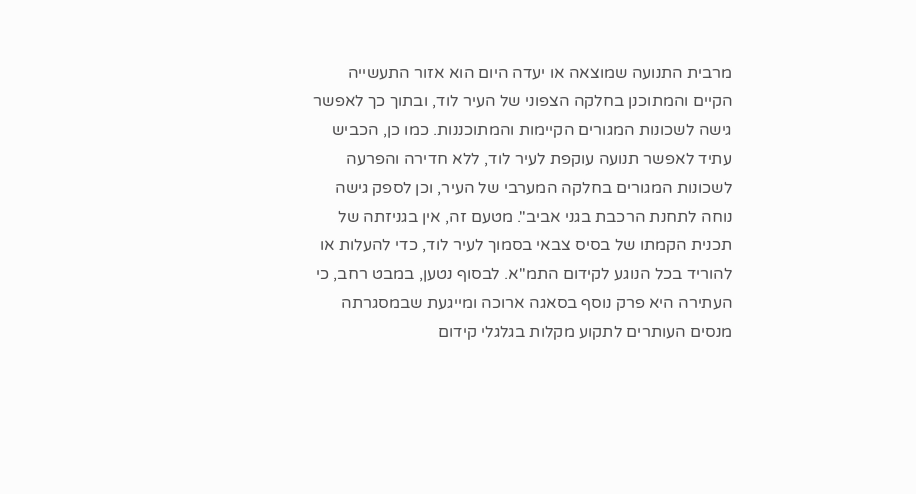מרבית התנועה שמוצאה או יעדה היום הוא אזור התעשייה הקיים והמתוכנן בחלקה הצפוני של העיר לוד, ובתוך כך לאפשר גישה לשכונות המגורים הקיימות והמתוכננות. כמו כן, הכביש עתיד לאפשר תנועה עוקפת לעיר לוד, ללא חדירה והפרעה לשכונות המגורים בחלקה המערבי של העיר, וכן לספק גישה נוחה לתחנת הרכבת בגני אביב". מטעם זה, אין בגניזתה של תכנית הקמתו של בסיס צבאי בסמוך לעיר לוד, כדי להעלות או להוריד בכל הנוגע לקידום התמ"א. לבסוף נטען, במבט רחב, כי העתירה היא פרק נוסף בסאגה ארוכה ומייגעת שבמסגרתה מנסים העותרים לתקוע מקלות בגלגלי קידום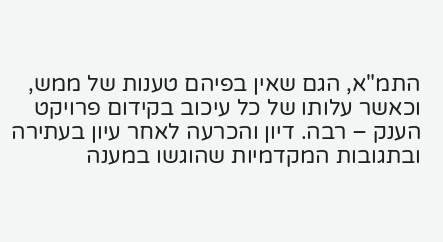התמ"א, הגם שאין בפיהם טענות של ממש, וכאשר עלותו של כל עיכוב בקידום פרויקט הענק – רבה. דיון והכרעה לאחר עיון בעתירה ובתגובות המקדמיות שהוגשו במענה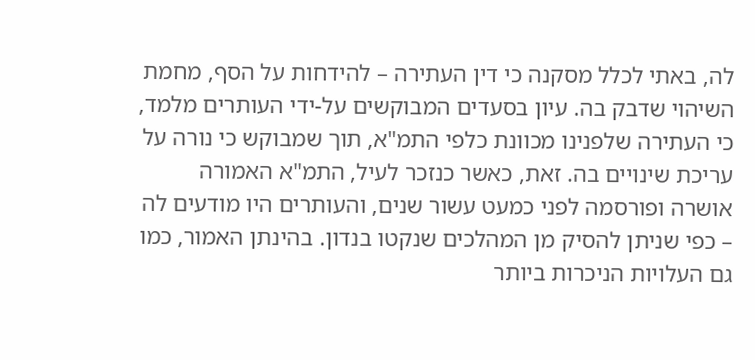לה, באתי לכלל מסקנה כי דין העתירה – להידחות על הסף, מחמת השיהוי שדבק בה. עיון בסעדים המבוקשים על-ידי העותרים מלמד, כי העתירה שלפנינו מכוונת כלפי התמ"א, תוך שמבוקש כי נורה על עריכת שינויים בה. זאת, כאשר כנזכר לעיל, התמ"א האמורה אושרה ופורסמה לפני כמעט עשור שנים, והעותרים היו מודעים לה – כפי שניתן להסיק מן המהלכים שנקטו בנדון. בהינתן האמור, כמו גם העלויות הניכרות ביותר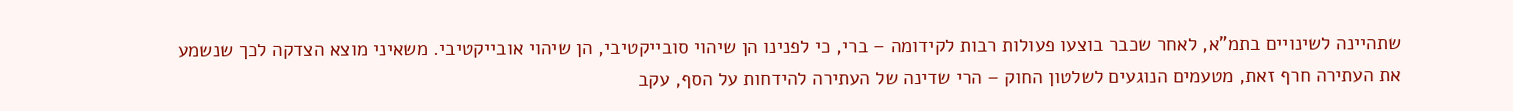שתהיינה לשינויים בתמ"א, לאחר שכבר בוצעו פעולות רבות לקידומה – ברי, כי לפנינו הן שיהוי סובייקטיבי, הן שיהוי אובייקטיבי. משאיני מוצא הצדקה לכך שנשמע את העתירה חרף זאת, מטעמים הנוגעים לשלטון החוק – הרי שדינה של העתירה להידחות על הסף, עקב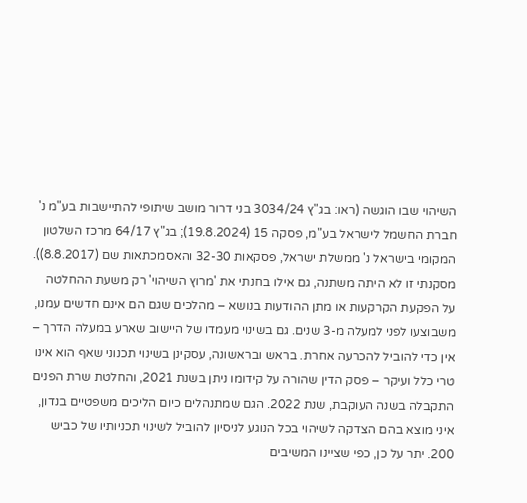השיהוי שבו הוגשה (ראו: בג"ץ 3034/24 בני דרור מושב שיתופי להתיישבות בע"מ נ' חברת החשמל לישראל בע"מ, פסקה 15 (19.8.2024); בג"ץ 64/17 מרכז השלטון המקומי בישראל נ' ממשלת ישראל, פסקאות 32-30 והאסמכתאות שם (8.8.2017)). מסקנתי זו לא היתה משתנה, גם אילו בחנתי את 'מרוץ השיהוי' רק משעת ההחלטה על הפקעת הקרקעות או מתן ההודעות בנושא – מהלכים שגם הם אינם חדשים עמנו, משבוצעו לפני למעלה מ-3 שנים. גם בשינוי מעמדו של היישוב שארע במעלה הדרך – אין כדי להוביל להכרעה אחרת. בראש ובראשונה, עסקינן בשינוי תכנוני שאף הוא אינו טרי כלל ועיקר – פסק הדין שהורה על קידומו ניתן בשנת 2021, והחלטת שרת הפנים התקבלה בשנה העוקבת, שנת 2022. הגם שמתנהלים כיום הליכים משפטיים בנדון, איני מוצא בהם הצדקה לשיהוי בכל הנוגע לניסיון להוביל לשינוי תכניותיו של כביש 200. יתר על כן, כפי שציינו המשיבים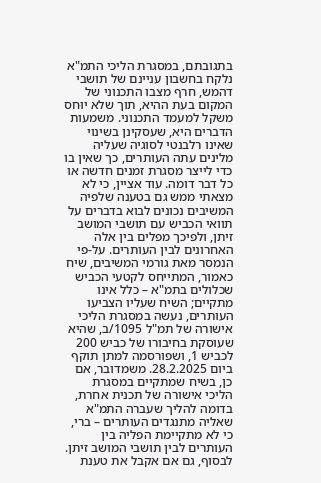בתגובתם, במסגרת הליכי התמ"א נלקח בחשבון עניינם של תושבי דהמש, חרף מצבו התכנוני של המקום בעת ההיא, תוך שלא יוּחס משקל למעמד התכנוני. משמעות הדברים היא, שעסקינן בשינוי שאינו רלבנטי לסוגיה שעליה מלינים עתה העותרים, כך שאין בו כדי לייצר מסגרת זמנים חדשה או כל דבר דומה. עוד אציין, כי לא מצאתי ממש גם בטענה שלפיה המשיבים נכונים לבוא בדברים על תוואי הכביש עם תושבי המושב זיתן, ולפיכך מפלים בין אלה האחרונים לבין העותרים. על-פי הנמסר מאת גורמי המשיבים, שיח כאמור, המתייחס לקטעי הכביש שכלולים בתמ"א – כלל אינו מתקיים; השיח שעליו הצביעו העותרים, נעשה במסגרת הליכי אישורה של תמ"ל 1095/ב, שהיא שעוסקת בחיבורו של כביש 200 לכביש 1, ושפורסמה למתן תוקף ביום 28.2.2025. משמדובר, אם כן, בשיח שמתקיים במסגרת הליכי אישורה של תכנית אחרת, בדומה להליך שעברה התמ"א שאליה מתנגדים העותרים – ברי, כי לא מתקיימת הפליה בין העותרים לבין תושבי המושב זיתן. לבסוף, גם אם אקבל את טענת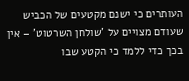העותרים כי ישנם מקטעים של הכביש שעודם מצויים על 'שולחן השרטוט' – אין בכך כדי ללמד כי הקטע שבו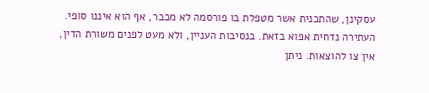עסקינן, שהתכנית אשר מטפלת בו פורסמה לא מכבר, אף הוא איננו סופי. העתירה נדחית אפוא בזאת. בנסיבות העניין, ולא מעט לפנים משורת הדין, אין צו להוצאות. ניתן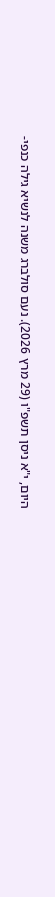היום, י"א ניסן תשפ"ו (29 מרץ 2026). נעם סולברג משנה לנשיא גילה כנפי-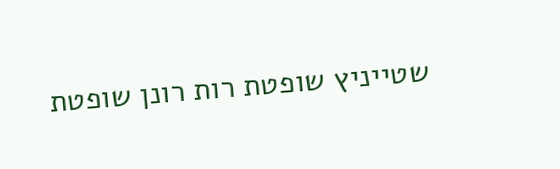שטייניץ שופטת רות רונן שופטת